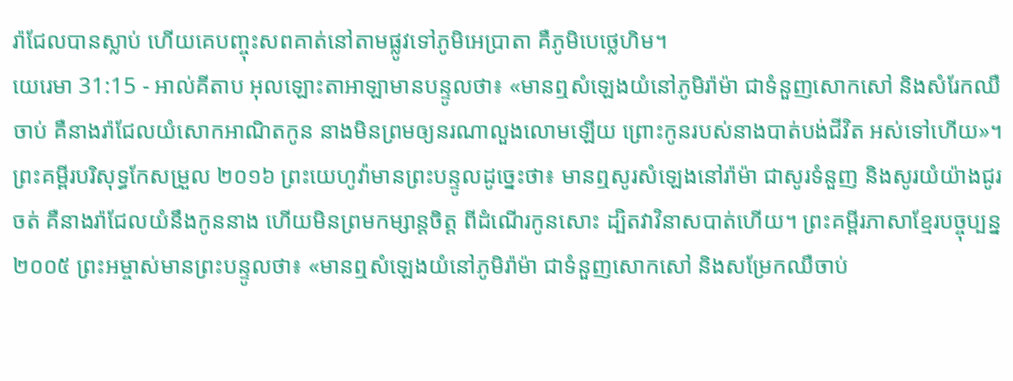រ៉ាជែលបានស្លាប់ ហើយគេបញ្ចុះសពគាត់នៅតាមផ្លូវទៅភូមិអេប្រាតា គឺភូមិបេថ្លេហិម។
យេរេមា 31:15 - អាល់គីតាប អុលឡោះតាអាឡាមានបន្ទូលថា៖ «មានឮសំឡេងយំនៅភូមិរ៉ាម៉ា ជាទំនួញសោកសៅ និងសំរែកឈឺចាប់ គឺនាងរ៉ាជែលយំសោកអាណិតកូន នាងមិនព្រមឲ្យនរណាលួងលោមឡើយ ព្រោះកូនរបស់នាងបាត់បង់ជីវិត អស់ទៅហើយ»។ ព្រះគម្ពីរបរិសុទ្ធកែសម្រួល ២០១៦ ព្រះយេហូវ៉ាមានព្រះបន្ទូលដូច្នេះថា៖ មានឮសូរសំឡេងនៅរ៉ាម៉ា ជាសូរទំនួញ និងសូរយំយ៉ាងជូរចត់ គឺនាងរ៉ាជែលយំនឹងកូននាង ហើយមិនព្រមកម្សាន្តចិត្ត ពីដំណើរកូនសោះ ដ្បិតវាវិនាសបាត់ហើយ។ ព្រះគម្ពីរភាសាខ្មែរបច្ចុប្បន្ន ២០០៥ ព្រះអម្ចាស់មានព្រះបន្ទូលថា៖ «មានឮសំឡេងយំនៅភូមិរ៉ាម៉ា ជាទំនួញសោកសៅ និងសម្រែកឈឺចាប់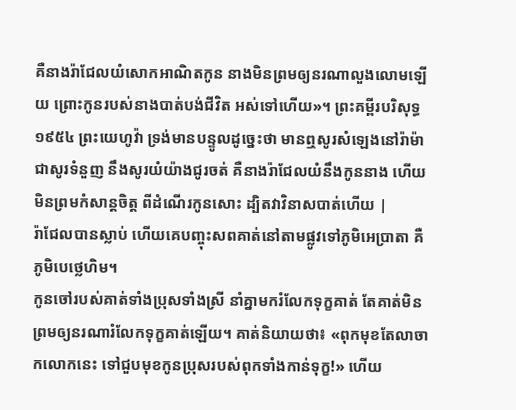គឺនាងរ៉ាជែលយំសោកអាណិតកូន នាងមិនព្រមឲ្យនរណាលួងលោមឡើយ ព្រោះកូនរបស់នាងបាត់បង់ជីវិត អស់ទៅហើយ»។ ព្រះគម្ពីរបរិសុទ្ធ ១៩៥៤ ព្រះយេហូវ៉ា ទ្រង់មានបន្ទូលដូច្នេះថា មានឮសូរសំឡេងនៅរ៉ាម៉ា ជាសូរទំនួញ នឹងសូរយំយ៉ាងជូរចត់ គឺនាងរ៉ាជែលយំនឹងកូននាង ហើយមិនព្រមកំសាន្តចិត្ត ពីដំណើរកូនសោះ ដ្បិតវាវិនាសបាត់ហើយ |
រ៉ាជែលបានស្លាប់ ហើយគេបញ្ចុះសពគាត់នៅតាមផ្លូវទៅភូមិអេប្រាតា គឺភូមិបេថ្លេហិម។
កូនចៅរបស់គាត់ទាំងប្រុសទាំងស្រី នាំគ្នាមករំលែកទុក្ខគាត់ តែគាត់មិនព្រមឲ្យនរណារំលែកទុក្ខគាត់ឡើយ។ គាត់និយាយថា៖ «ពុកមុខតែលាចាកលោកនេះ ទៅជួបមុខកូនប្រុសរបស់ពុកទាំងកាន់ទុក្ខ!» ហើយ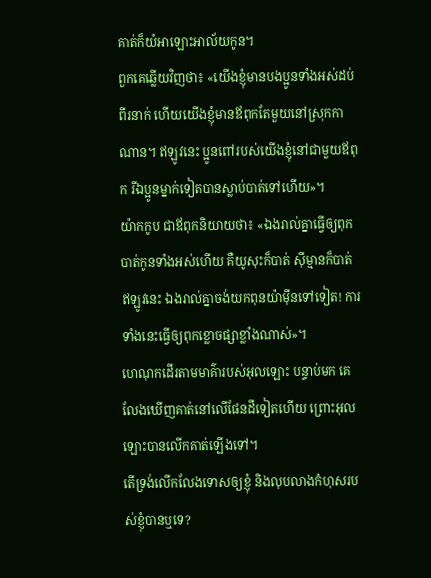គាត់ក៏យំអាឡោះអាល័យកូន។
ពួកគេឆ្លើយវិញថា៖ «យើងខ្ញុំមានបងប្អូនទាំងអស់ដប់ពីរនាក់ ហើយយើងខ្ញុំមានឪពុកតែមួយនៅស្រុកកាណាន។ ឥឡូវនេះ ប្អូនពៅរបស់យើងខ្ញុំនៅជាមួយឪពុក រីឯប្អូនម្នាក់ទៀតបានស្លាប់បាត់ទៅហើយ»។
យ៉ាកកូប ជាឪពុកនិយាយថា៖ «ឯងរាល់គ្នាធ្វើឲ្យពុកបាត់កូនទាំងអស់ហើយ គឺយូសុះក៏បាត់ ស៊ីម្មានក៏បាត់ ឥឡូវនេះ ឯងរាល់គ្នាចង់យកពុនយ៉ាម៉ីនទៅទៀត! ការទាំងនេះធ្វើឲ្យពុកខ្លោចផ្សាខ្លាំងណាស់»។
ហេណុកដើរតាមមាគ៌ារបស់អុលឡោះ បន្ទាប់មក គេលែងឃើញគាត់នៅលើផែនដីទៀតហើយ ព្រោះអុលឡោះបានលើកគាត់ឡើងទៅ។
តើទ្រង់លើកលែងទោសឲ្យខ្ញុំ និងលុបលាងកំហុសរបស់ខ្ញុំបានឬទេ?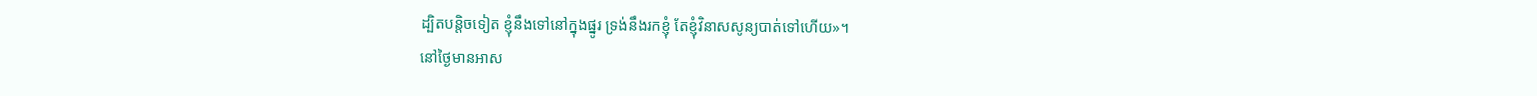ដ្បិតបន្តិចទៀត ខ្ញុំនឹងទៅនៅក្នុងផ្នូរ ទ្រង់នឹងរកខ្ញុំ តែខ្ញុំវិនាសសូន្យបាត់ទៅហើយ»។
នៅថ្ងៃមានអាស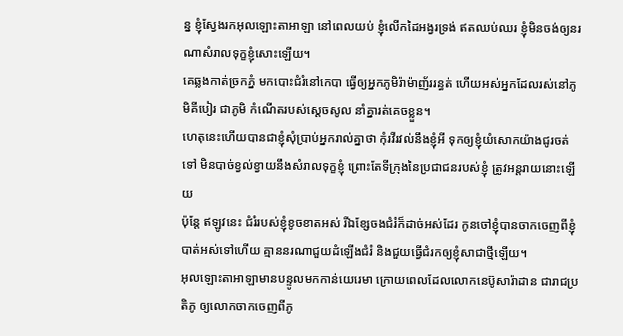ន្ន ខ្ញុំស្វែងរកអុលឡោះតាអាឡា នៅពេលយប់ ខ្ញុំលើកដៃអង្វរទ្រង់ ឥតឈប់ឈរ ខ្ញុំមិនចង់ឲ្យនរណាសំរាលទុក្ខខ្ញុំសោះឡើយ។
គេឆ្លងកាត់ច្រកភ្នំ មកបោះជំរំនៅកេបា ធ្វើឲ្យអ្នកភូមិរ៉ាម៉ាញ័ររន្ធត់ ហើយអស់អ្នកដែលរស់នៅភូមិគីបៀរ ជាភូមិ កំណើតរបស់ស្ដេចសូល នាំគ្នារត់គេចខ្លួន។
ហេតុនេះហើយបានជាខ្ញុំសុំប្រាប់អ្នករាល់គ្នាថា កុំរវីរវល់នឹងខ្ញុំអី ទុកឲ្យខ្ញុំយំសោកយ៉ាងជូរចត់ទៅ មិនបាច់ខ្វល់ខ្វាយនឹងសំរាលទុក្ខខ្ញុំ ព្រោះតែទីក្រុងនៃប្រជាជនរបស់ខ្ញុំ ត្រូវអន្តរាយនោះឡើយ
ប៉ុន្តែ ឥឡូវនេះ ជំរំរបស់ខ្ញុំខូចខាតអស់ រីឯខ្សែចងជំរំក៏ដាច់អស់ដែរ កូនចៅខ្ញុំបានចាកចេញពីខ្ញុំបាត់អស់ទៅហើយ គ្មាននរណាជួយដំឡើងជំរំ និងជួយធ្វើជំរកឲ្យខ្ញុំសាជាថ្មីឡើយ។
អុលឡោះតាអាឡាមានបន្ទូលមកកាន់យេរេមា ក្រោយពេលដែលលោកនេប៊ូសារ៉ាដាន ជារាជប្រតិភូ ឲ្យលោកចាកចេញពីភូ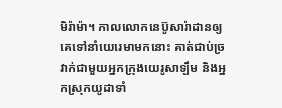មិរ៉ាម៉ា។ កាលលោកនេប៊ូសារ៉ាដានឲ្យគេទៅនាំយេរេមាមកនោះ គាត់ជាប់ច្រវាក់ជាមួយអ្នកក្រុងយេរូសាឡឹម និងអ្នកស្រុកយូដាទាំ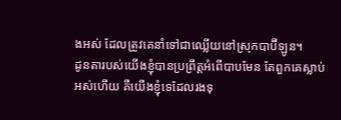ងអស់ ដែលត្រូវគេនាំទៅជាឈ្លើយនៅស្រុកបាប៊ីឡូន។
ដូនតារបស់យើងខ្ញុំបានប្រព្រឹត្តអំពើបាបមែន តែពួកគេស្លាប់អស់ហើយ គឺយើងខ្ញុំទេដែលរងទុ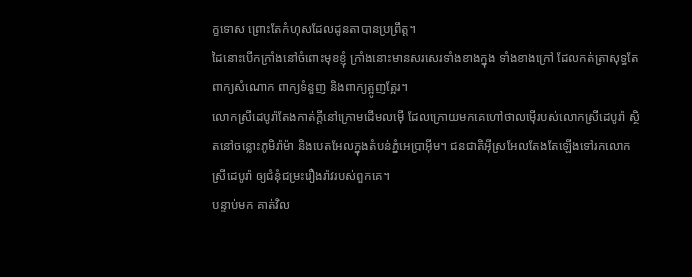ក្ខទោស ព្រោះតែកំហុសដែលដូនតាបានប្រព្រឹត្ត។
ដៃនោះបើកក្រាំងនៅចំពោះមុខខ្ញុំ ក្រាំងនោះមានសរសេរទាំងខាងក្នុង ទាំងខាងក្រៅ ដែលកត់ត្រាសុទ្ធតែពាក្យសំណោក ពាក្យទំនួញ និងពាក្យត្អូញត្អែរ។
លោកស្រីដេបូរ៉ាតែងកាត់ក្តីនៅក្រោមដើមលម៉ើ ដែលក្រោយមកគេហៅថាលម៉ើរបស់លោកស្រីដេបូរ៉ា ស្ថិតនៅចន្លោះភូមិរ៉ាម៉ា និងបេតអែលក្នុងតំបន់ភ្នំអេប្រាអ៊ីម។ ជនជាតិអ៊ីស្រអែលតែងតែឡើងទៅរកលោកស្រីដេបូរ៉ា ឲ្យជំនុំជម្រះរឿងរ៉ាវរបស់ពួកគេ។
បន្ទាប់មក គាត់វិល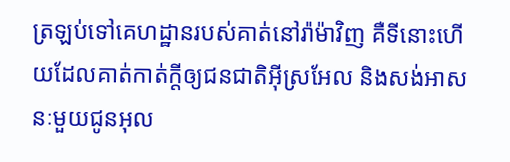ត្រឡប់ទៅគេហដ្ឋានរបស់គាត់នៅរ៉ាម៉ាវិញ គឺទីនោះហើយដែលគាត់កាត់ក្តីឲ្យជនជាតិអ៊ីស្រអែល និងសង់អាសនៈមួយជូនអុល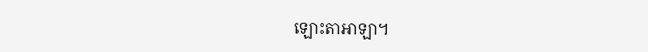ឡោះតាអាឡា។